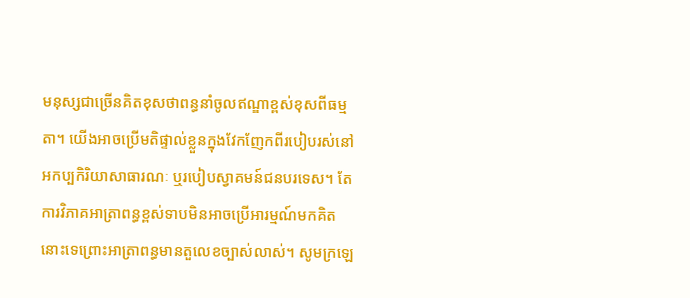មនុស្សជាច្រើនគិតខុសថាពន្ធនាំចូលឥណ្ឌាខ្ពស់ខុសពីធម្មតា។ យើងអាចប្រើមតិផ្ទាល់ខ្លួនក្នុងវែកញែកពីរបៀបរស់នៅអកប្បកិរិយាសាធារណៈ ឬរបៀបស្វាគមន៍ជនបរទេស។ តែការវិភាគអាត្រាពន្ធខ្ពស់ទាបមិនអាចប្រើអារម្មណ៍មកគិតនោះទេព្រោះអាត្រាពន្ធមានតួលេខច្បាស់លាស់។ សូមក្រឡេ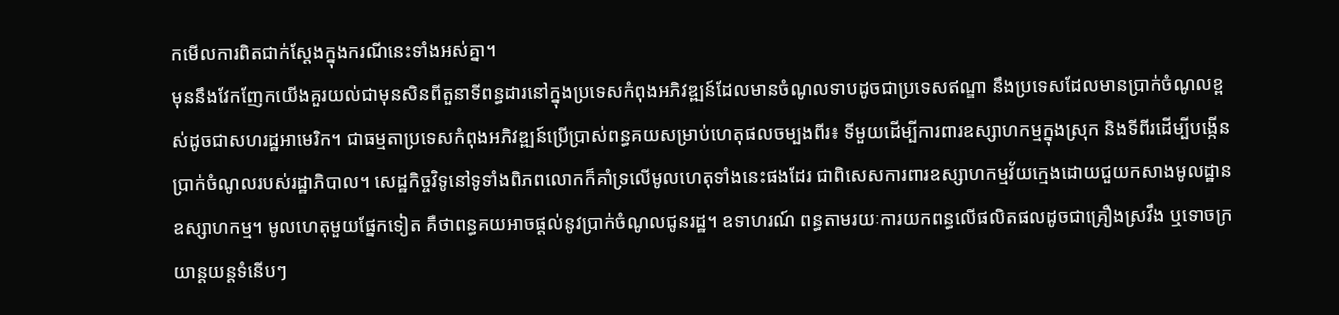កមើលការពិតជាក់ស្តែងក្នុងករណីនេះទាំងអស់គ្នា។
មុននឹងវែកញែកយើងគួរយល់ជាមុនសិនពីតួនាទីពន្ធដារនៅក្នុងប្រទេសកំពុងអភិវឌ្ឍន៍ដែលមានចំណូលទាបដូចជាប្រទេសឥណ្ឌា នឹងប្រទេសដែលមានប្រាក់ចំណូលខ្ពស់ដូចជាសហរដ្ឋអាមេរិក។ ជាធម្មតាប្រទេសកំពុងអភិវឌ្ឍន៍ប្រើប្រាស់ពន្ធគយសម្រាប់ហេតុផលចម្បងពីរ៖ ទីមួយដើម្បីការពារឧស្សាហកម្មក្នុងស្រុក និងទីពីរដើម្បីបង្កើនប្រាក់ចំណូលរបស់រដ្ឋាភិបាល។ សេដ្ឋកិច្ចវិទូនៅទូទាំងពិភពលោកក៏គាំទ្រលើមូលហេតុទាំងនេះផងដែរ ជាពិសេសការពារឧស្សាហកម្មវ័យក្មេងដោយជួយកសាងមូលដ្ឋានឧស្សាហកម្ម។ មូលហេតុមួយផ្នែកទៀត គឺថាពន្ធគយអាចផ្តល់នូវប្រាក់ចំណូលជូនរដ្ឋ។ ឧទាហរណ៍ ពន្ធតាមរយៈការយកពន្ធលើផលិតផលដូចជាគ្រឿងស្រវឹង ឬទោចក្រយាន្តយន្តទំនើបៗ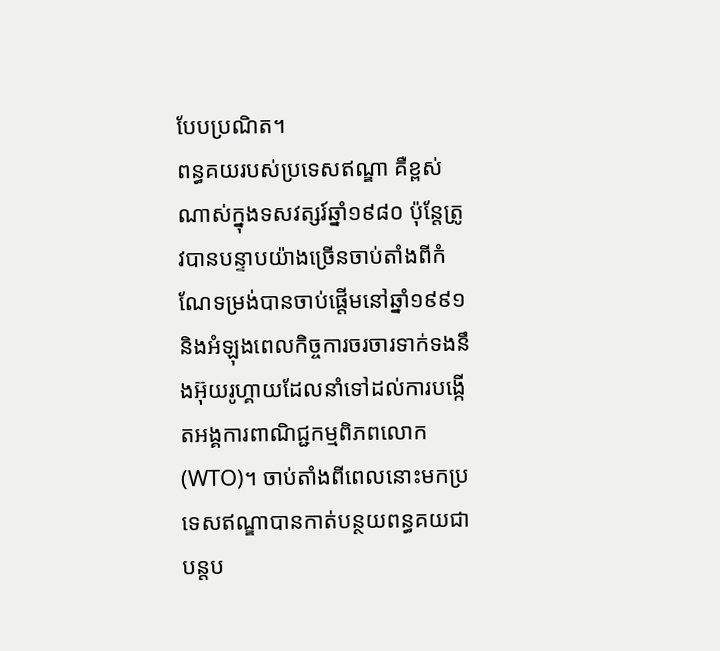បែបប្រណិត។
ពន្ធគយរបស់ប្រទេសឥណ្ឌា គឺខ្ពស់ណាស់ក្នុងទសវត្សរ៍ឆ្នាំ១៩៨០ ប៉ុន្តែត្រូវបានបន្ទាបយ៉ាងច្រើនចាប់តាំងពីកំណែទម្រង់បានចាប់ផ្តើមនៅឆ្នាំ១៩៩១ និងអំឡុងពេលកិច្ចការចរចារទាក់ទងនឹងអ៊ុយរូហ្គាយដែលនាំទៅដល់ការបង្កើតអង្គការពាណិជ្ជកម្មពិភពលោក (WTO)។ ចាប់តាំងពីពេលនោះមកប្រទេសឥណ្ឌាបានកាត់បន្ថយពន្ធគយជាបន្តប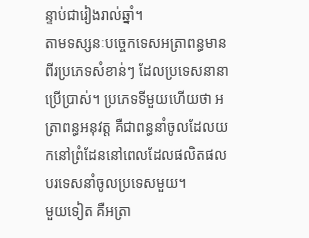ន្ទាប់ជារៀងរាល់ឆ្នាំ។
តាមទស្សនៈបច្ចេកទេសអត្រាពន្ធមានពីរប្រភេទសំខាន់ៗ ដែលប្រទេសនានាប្រើប្រាស់។ ប្រភេទទីមួយហើយថា អត្រាពន្ធអនុវត្ត គឺជាពន្ធនាំចូលដែលយកនៅព្រំដែននៅពេលដែលផលិតផលបរទេសនាំចូលប្រទេសមួយ។
មួយទៀត គឺអត្រា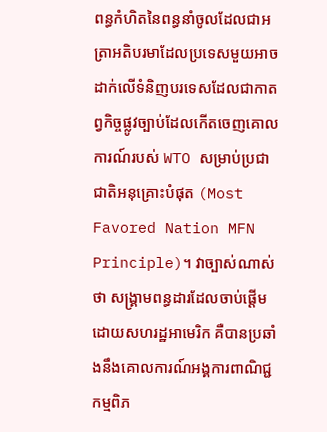ពន្ធកំហិតនៃពន្ធនាំចូលដែលជាអត្រាអតិបរមាដែលប្រទេសមួយអាចដាក់លើទំនិញបរទេសដែលជាកាតព្វកិច្ចផ្លូវច្បាប់ដែលកើតចេញគោលការណ៍របស់ WTO សម្រាប់ប្រជាជាតិអនុគ្រោះបំផុត (Most Favored Nation MFN Principle)។ វាច្បាស់ណាស់ថា សង្គ្រាមពន្ធដារដែលចាប់ផ្តើមដោយសហរដ្ឋអាមេរិក គឺបានប្រឆាំងនឹងគោលការណ៍អង្គការពាណិជ្ជកម្មពិភ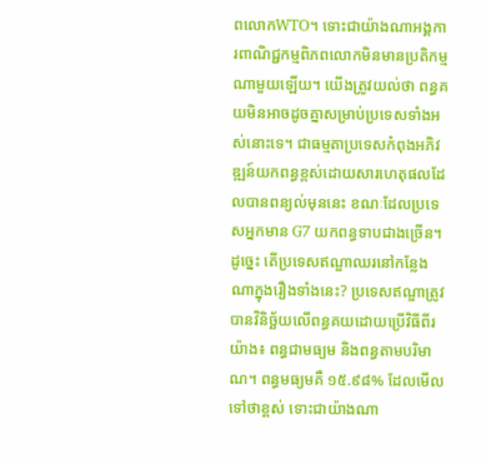ពលោកWTO។ ទោះជាយ៉ាងណាអង្គការពាណិជ្ជកម្មពិភពលោកមិនមានប្រតិកម្មណាមួយឡើយ។ យើងត្រូវយល់ថា ពន្ធគយមិនអាចដូចគ្នាសម្រាប់ប្រទេសទាំងអស់នោះទេ។ ជាធម្មតាប្រទេសកំពុងអភិវឌ្ឍន៍យកពន្ធខ្ពស់ដោយសារហេតុផលដែលបានពន្យល់មុននេះ ខណៈដែលប្រទេសអ្នកមាន G7 យកពន្ធទាបជាងច្រើន។
ដូច្នេះ តើប្រទេសឥណ្ឌាឈរនៅកន្លែងណាក្នុងរឿងទាំងនេះ? ប្រទេសឥណ្ឌាត្រូវបានវិនិច្ឆ័យលើពន្ធគយដោយប្រើវិធីពីរយ៉ាង៖ ពន្ធជាមធ្យម និងពន្ធតាមបរិមាណ។ ពន្ធមធ្យមគឺ ១៥.៩៨% ដែលមើលទៅថាខ្ពស់ ទោះជាយ៉ាងណា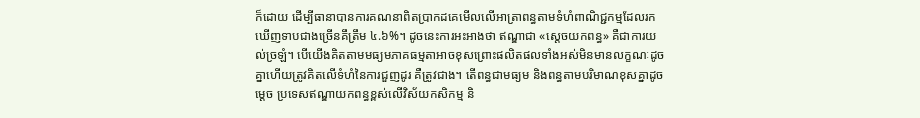ក៏ដោយ ដើម្បីធានាបានការគណនាពិតប្រាកដគេមើលលើអាត្រាពន្ធតាមទំហំពាណិជ្ជកម្មដែលរកឃើញទាបជាងច្រើនគឹត្រឹម ៤.៦%។ ដូចនេះការអះអាងថា ឥណ្ឌាជា «ស្តេចយកពន្ធ» គឺជាការយល់ច្រឡំ។ បើយើងគិតតាមមធ្យមភាគធម្មតាអាចខុសព្រោះផលិតផលទាំងអស់មិនមានលក្ខណៈដូចគ្នាហើយត្រូវគិតលើទំហំនៃការជួញដូរ គឺត្រូវជាង។ តើពន្ធជាមធ្យម និងពន្ធតាមបរិមាណខុសគ្នាដូចម្តេច ប្រទេសឥណ្ឌាយកពន្ធខ្ពស់លើវិស័យកសិកម្ម និ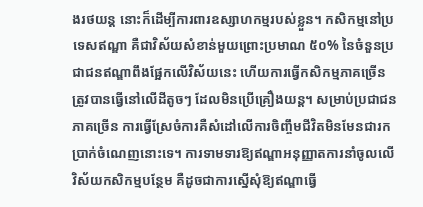ងរថយន្ត នោះក៏ដើម្បីការពារឧស្សាហកម្មរបស់ខ្លួន។ កសិកម្មនៅប្រទេសឥណ្ឌា គឺជាវិស័យសំខាន់មួយព្រោះប្រមាណ ៥០% នៃចំនួនប្រជាជនឥណ្ឌាពឹងផ្អែកលើវិស័យនេះ ហើយការធ្វើកសិកម្មភាគច្រើនត្រូវបានធ្វើនៅលើដីតូចៗ ដែលមិនប្រើគ្រឿងយន្ត។ សម្រាប់ប្រជាជនភាគច្រើន ការធ្វើស្រែចំការគឺសំដៅលើការចិញ្ចឹមជីវិតមិនមែនជារកប្រាក់ចំណេញនោះទេ។ ការទាមទារឱ្យឥណ្ឌាអនុញ្ញាតការនាំចូលលើវិស័យកសិកម្មបន្ថែម គឺដូចជាការស្នើសុំឱ្យឥណ្ឌាធ្វើ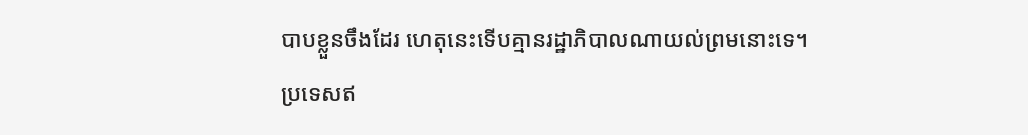បាបខ្លួនចឹងដែរ ហេតុនេះទើបគ្មានរដ្ឋាភិបាលណាយល់ព្រមនោះទេ។
ប្រទេសឥ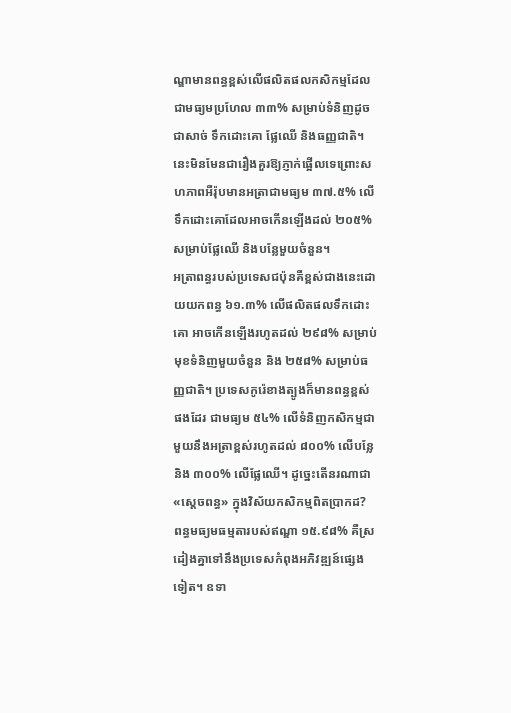ណ្ឌាមានពន្ធខ្ពស់លើផលិតផលកសិកម្មដែលជាមធ្យមប្រហែល ៣៣% សម្រាប់ទំនិញដូចជាសាច់ ទឹកដោះគោ ផ្លែឈើ និងធញ្ញជាតិ។ នេះមិនមែនជារឿងគួរឱ្យភ្ញាក់ផ្អើលទេព្រោះសហភាពអឺរ៉ុបមានអត្រាជាមធ្យម ៣៧.៥% លើទឹកដោះគោដែលអាចកើនឡើងដល់ ២០៥% សម្រាប់ផ្លែឈើ និងបន្លែមួយចំនួន។
អត្រាពន្ធរបស់ប្រទេសជប៉ុនគឺខ្ពស់ជាងនេះដោយយកពន្ធ ៦១.៣% លើផលិតផលទឹកដោះគោ អាចកើនឡើងរហូតដល់ ២៩៨% សម្រាប់មុខទំនិញមួយចំនួន និង ២៥៨% សម្រាប់ធញ្ញជាតិ។ ប្រទេសកូរ៉េខាងត្បូងក៏មានពន្ធខ្ពស់ផងដែរ ជាមធ្យម ៥៤% លើទំនិញកសិកម្មជាមួយនឹងអត្រាខ្ពស់រហូតដល់ ៨០០% លើបន្លែនិង ៣០០% លើផ្លែឈើ។ ដូច្នេះតើនរណាជា «ស្តេចពន្ធ» ក្នុងវិស័យកសិកម្មពិតប្រាកដ?
ពន្ធមធ្យមធម្មតារបស់ឥណ្ឌា ១៥.៩៨% គឺស្រដៀងគ្នាទៅនឹងប្រទេសកំពុងអភិវឌ្ឍន៍ផ្សេងទៀត។ ឧទា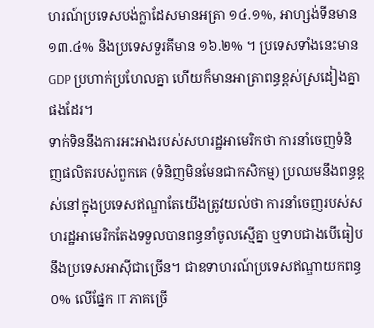ហរណ៍ប្រទេសបង់ក្លាដែសមានអត្រា ១៤.១%, អាហ្សង់ទីនមាន ១៣.៤% និងប្រទេសទួរគីមាន ១៦.២% ។ ប្រទេសទាំងនេះមាន GDP ប្រហាក់ប្រហែលគ្នា ហើយក៏មានអាត្រាពន្ធខ្ពស់ស្រដៀងគ្នាផងដែរ។
ទាក់ទិននឹងការអះអាងរបស់សហរដ្ឋអាមេរិកថា ការនាំចេញទំនិញផលិតរបស់ពួកគេ (ទំនិញមិនមែនជាកសិកម្ម) ប្រឈមនឹងពន្ធខ្ពស់នៅក្នុងប្រទេសឥណ្ឌាតែយើងត្រូវយល់ថា ការនាំចេញរបស់សហរដ្ឋអាមេរិកតែងទទួលបានពន្ធនាំចូលស្មើគ្នា ឬទាបជាងបើធៀបនឹងប្រទេសអាស៊ីជាច្រើន។ ជាឧទាហរណ៍ប្រទេសឥណ្ឌាយកពន្ធ ០% លើផ្នែក IT ភាគច្រើ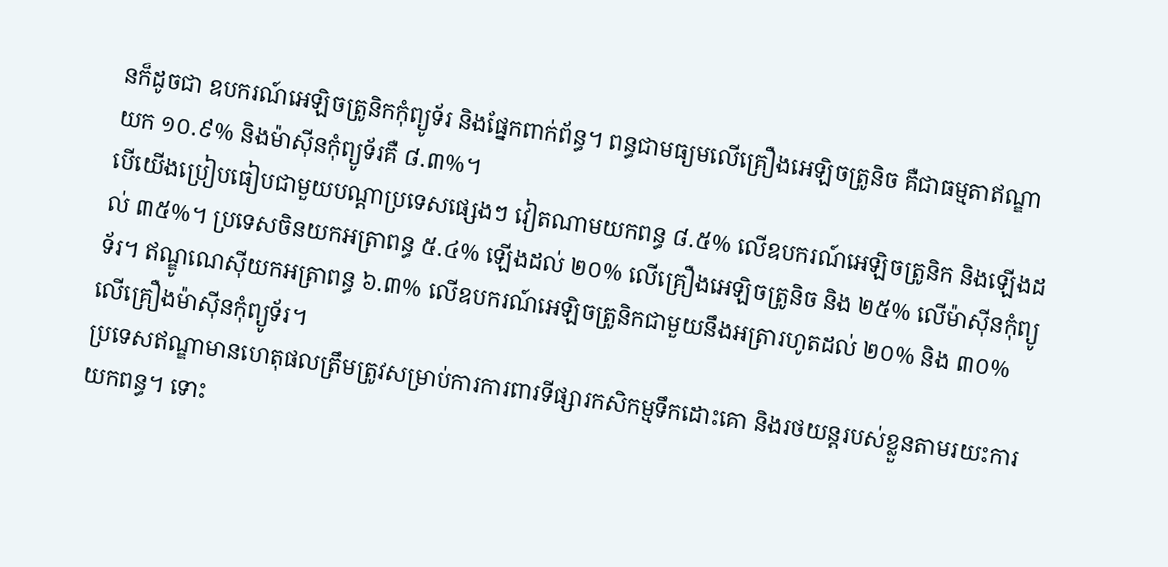នក៏ដូចជា ឧបករណ៍អេឡិចត្រូនិកកុំព្យូទ័រ និងផ្នែកពាក់ព័ន្ធ។ ពន្ធជាមធ្យមលើគ្រឿងអេឡិចត្រូនិច គឺជាធម្មតាឥណ្ឌាយក ១០.៩% និងម៉ាស៊ីនកុំព្យូទ័រគឺ ៨.៣%។
បើយើងប្រៀបធៀបជាមួយបណ្តាប្រទេសផ្សេងៗ វៀតណាមយកពន្ធ ៨.៥% លើឧបករណ៍អេឡិចត្រូនិក និងឡើងដល់ ៣៥%។ ប្រទេសចិនយកអត្រាពន្ធ ៥.៤% ឡើងដល់ ២០% លើគ្រឿងអេឡិចត្រូនិច និង ២៥% លើម៉ាស៊ីនកុំព្យូទ័រ។ ឥណ្ឌូណេស៊ីយកអត្រាពន្ធ ៦.៣% លើឧបករណ៍អេឡិចត្រូនិកជាមួយនឹងអត្រារហូតដល់ ២០% និង ៣០% លើគ្រឿងម៉ាស៊ីនកុំព្យូទ័រ។
ប្រទេសឥណ្ឌាមានហេតុផលត្រឹមត្រូវសម្រាប់ការការពារទីផ្សារកសិកម្មទឹកដោះគោ និងរថយន្តរបស់ខ្លួនតាមរយះការយកពន្ធ។ ទោះ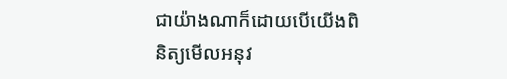ជាយ៉ាងណាក៏ដោយបើយើងពិនិត្យមើលអនុវ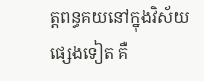ត្តពន្ធគយនៅក្នុងវិស័យផ្សេងទៀត គឺ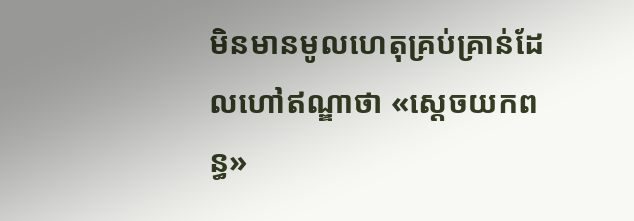មិនមានមូលហេតុគ្រប់គ្រាន់ដែលហៅឥណ្ឌាថា «ស្តេចយកពន្ធ»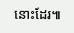នោះដែរ៕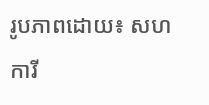រូបភាពដោយ៖ សហការី